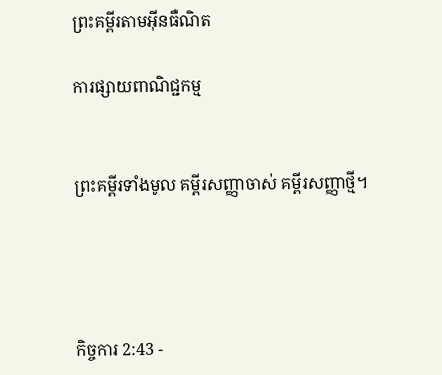ព្រះគម្ពីរតាមអ៊ីនធឺណិត

ការផ្សាយពាណិជ្ជកម្ម


ព្រះគម្ពីរទាំងមូល គម្ពីរសញ្ញាចាស់ គម្ពីរសញ្ញាថ្មី។




កិច្ចការ 2:43 -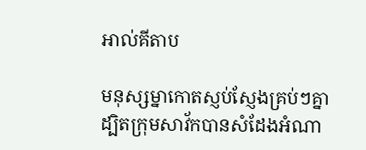អាល់គីតាប

មនុស្ស‌ម្នាកោតស្ញប់‌ស្ញែងគ្រប់ៗគ្នា ដ្បិតក្រុមសាវ័កបានសំដែងអំណា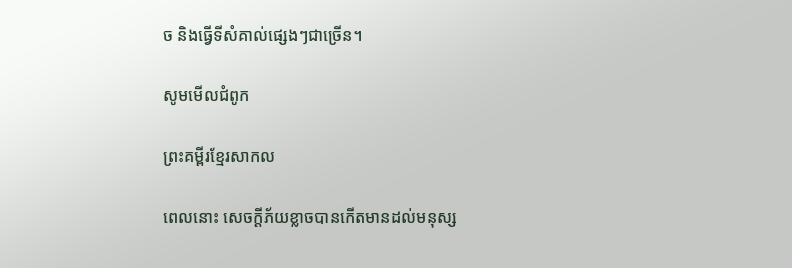ច និងធ្វើទីសំគាល់ផ្សេងៗជាច្រើន។

សូមមើលជំពូក

ព្រះគម្ពីរខ្មែរសាកល

ពេលនោះ សេចក្ដីភ័យខ្លាចបានកើតមានដល់មនុស្ស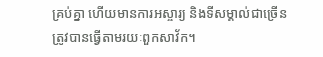គ្រប់គ្នា ហើយមានការអស្ចារ្យ និងទីសម្គាល់ជាច្រើនត្រូវបានធ្វើតាមរយៈពួកសាវ័ក។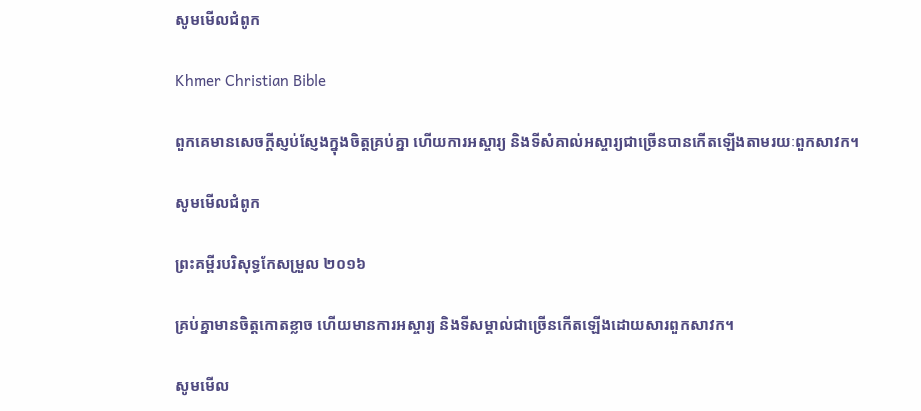សូមមើលជំពូក

Khmer Christian Bible

ពួកគេមានសេចក្ដីស្ញប់ស្ញែងក្នុងចិត្ដគ្រប់គ្នា ហើយការអស្ចារ្យ និងទីសំគាល់អស្ចារ្យជាច្រើនបានកើតឡើងតាមរយៈពួកសាវក។

សូមមើលជំពូក

ព្រះគម្ពីរបរិសុទ្ធកែសម្រួល ២០១៦

គ្រប់គ្នាមានចិត្តកោតខ្លាច ហើយមានការអស្ចារ្យ និងទីសម្គាល់ជាច្រើនកើតឡើងដោយ‌សារពួកសាវក។

សូមមើល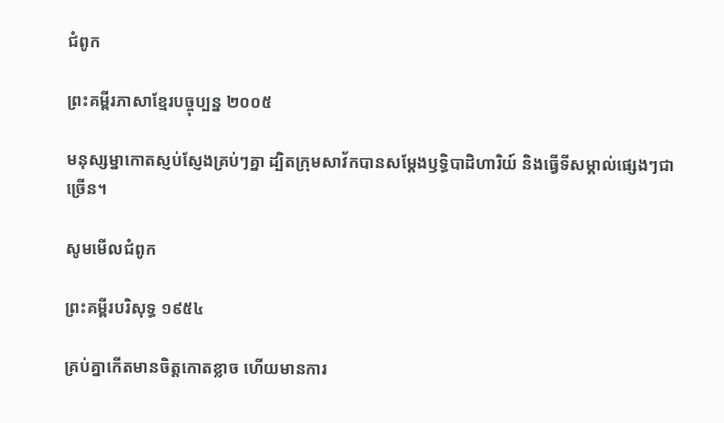ជំពូក

ព្រះគម្ពីរភាសាខ្មែរបច្ចុប្បន្ន ២០០៥

មនុស្ស‌ម្នាកោតស្ញប់‌ស្ញែងគ្រប់ៗគ្នា ដ្បិតក្រុមសាវ័កបានសម្តែងឫទ្ធិ‌បាដិ‌ហារិយ៍ និងធ្វើទីសម្គាល់ផ្សេងៗជាច្រើន។

សូមមើលជំពូក

ព្រះគម្ពីរបរិសុទ្ធ ១៩៥៤

គ្រប់គ្នាកើតមានចិត្តកោត‌ខ្លាច ហើយមានការ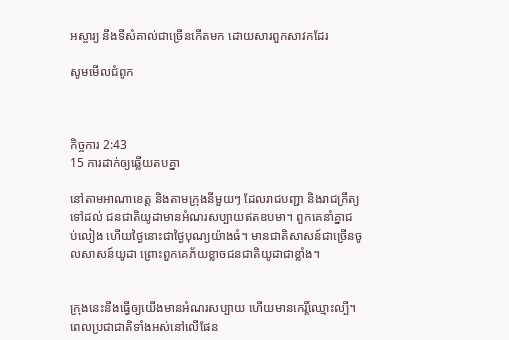អស្ចារ្យ នឹងទីសំគាល់ជាច្រើនកើតមក ដោយ‌សារពួកសាវកដែរ

សូមមើលជំពូក



កិច្ចការ 2:43
15 ការដាក់ឲ្យឆ្លើយតបគ្នា

នៅតាមអាណា‌ខេត្ត និងតាមក្រុងនីមួយៗ ដែលរាជបញ្ជា និងរាជ‌ក្រឹត្យទៅដល់ ជន‌ជាតិយូដាមានអំណរសប្បាយឥតឧបមា។ ពួកគេនាំគ្នាជប់‌លៀង ហើយថ្ងៃនោះជាថ្ងៃបុណ្យយ៉ាងធំ។ មានជាតិសាសន៍ជាច្រើនចូលសាសន៍យូដា ព្រោះពួកគេភ័យខ្លាចជន‌ជាតិយូដាជាខ្លាំង។


ក្រុងនេះនឹងធ្វើឲ្យយើងមានអំណរសប្បាយ ហើយមានកេរ្តិ៍ឈ្មោះល្បី។ ពេលប្រជា‌ជាតិទាំងអស់នៅលើផែន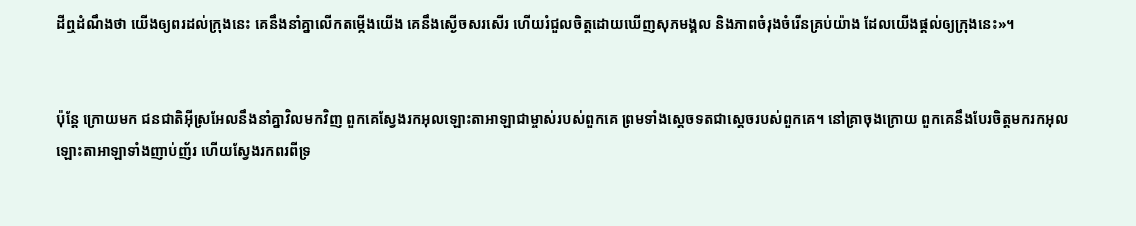ដីឮដំណឹងថា យើងឲ្យពរដល់ក្រុងនេះ គេនឹងនាំគ្នាលើកតម្កើងយើង គេនឹងស្ងើចសរសើរ ហើយរំជួលចិត្តដោយឃើញសុភ‌មង្គល និងភាពចំរុងចំរើនគ្រប់យ៉ាង ដែលយើងផ្ដល់ឲ្យក្រុងនេះ»។


ប៉ុន្តែ ក្រោយមក ជន‌ជាតិអ៊ីស្រ‌អែលនឹងនាំគ្នាវិលមកវិញ ពួកគេស្វែងរកអុលឡោះ‌តាអាឡាជាម្ចាស់របស់ពួកគេ ព្រមទាំងស្តេចទតជាស្ដេចរបស់ពួកគេ។ នៅគ្រាចុងក្រោយ ពួកគេនឹងបែរចិត្តមករកអុលឡោះ‌តាអាឡាទាំងញាប់‌ញ័រ ហើយស្វែងរកពរពីទ្រ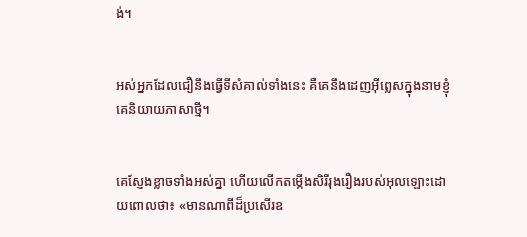ង់។


អស់អ្នកដែលជឿនឹងធ្វើទីសំគាល់ទាំងនេះ គឺគេនឹងដេញអ៊ីព្លេសក្នុងនាមខ្ញុំ គេនិយាយភាសាថ្មី។


គេស្ញែងខ្លាចទាំងអស់គ្នា ហើយលើកតម្កើងសិរី‌រុង‌រឿងរបស់អុលឡោះដោយពោលថា៖ «មានណាពីដ៏ប្រសើរឧ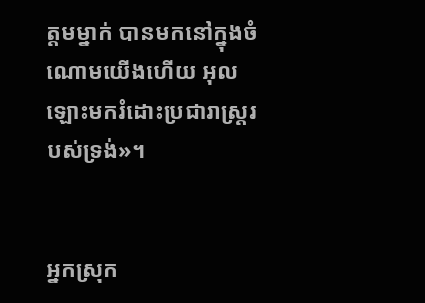ត្ដមម្នាក់ បានមកនៅក្នុងចំណោមយើងហើយ អុលឡោះមករំដោះប្រជា‌រាស្ដ្ររបស់ទ្រង់»។


អ្នកស្រុក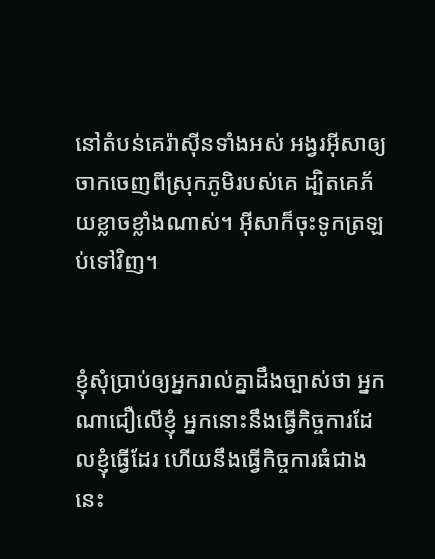នៅតំបន់គេរ៉ាស៊ីនទាំងអស់ អង្វរអ៊ីសាឲ្យចាកចេញពីស្រុកភូមិរបស់គេ ដ្បិតគេភ័យខ្លាចខ្លាំងណាស់។ អ៊ីសាក៏ចុះទូកត្រឡប់ទៅវិញ។


ខ្ញុំសុំប្រាប់ឲ្យអ្នករាល់គ្នាដឹងច្បាស់ថា អ្នកណាជឿលើខ្ញុំ អ្នកនោះនឹងធ្វើកិច្ចការដែលខ្ញុំធ្វើដែរ ហើយនឹងធ្វើកិច្ចការធំជាងនេះ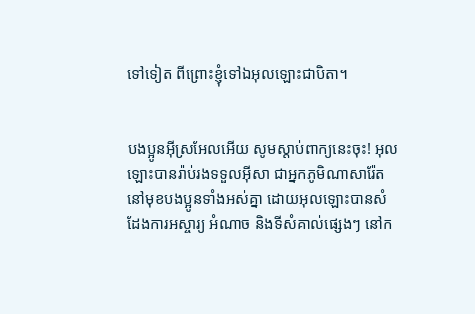ទៅទៀត ពី‌ព្រោះខ្ញុំទៅឯអុលឡោះជាបិតា។


បងប្អូនអ៊ីស្រ‌អែលអើយ សូមស្ដាប់ពាក្យនេះចុះ! អុលឡោះបានរ៉ាប់រងទទួលអ៊ីសា ជាអ្នកភូមិណាសារ៉ែត នៅមុខបងប្អូនទាំងអស់គ្នា ដោយអុលឡោះបានសំដែងការអស្ចារ្យ អំណាច និងទីសំគាល់ផ្សេងៗ នៅក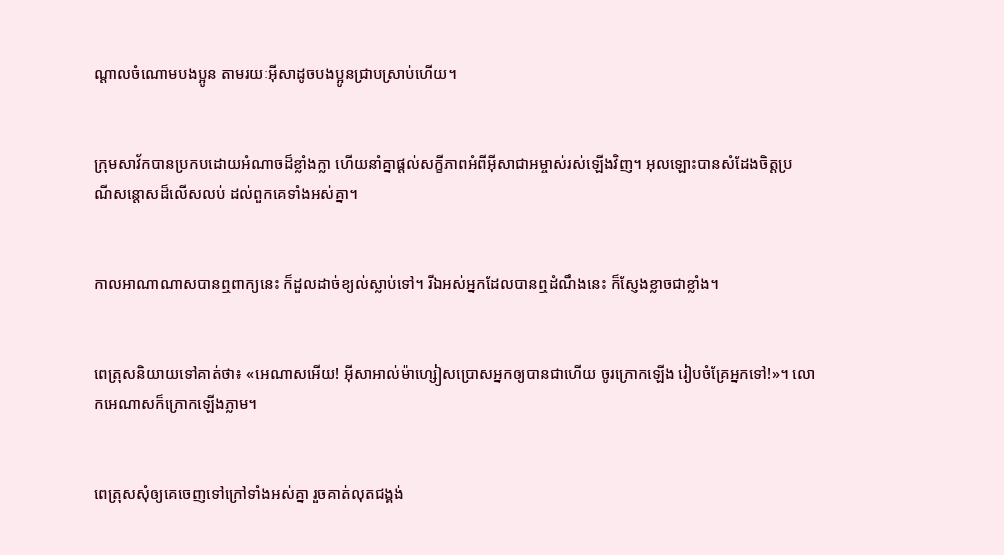ណ្ដាលចំណោមបងប្អូន តាមរយៈអ៊ីសាដូចបងប្អូនជ្រាបស្រាប់ហើយ។


ក្រុមសាវ័កបានប្រកបដោយអំណាចដ៏ខ្លាំងក្លា ហើយនាំគ្នាផ្ដល់សក្ខី‌ភាពអំពីអ៊ីសា‌ជាអម្ចាស់រស់ឡើងវិញ។ អុលឡោះបានសំដែងចិត្តប្រណី‌សន្ដោសដ៏លើស‌លប់ ដល់ពួកគេទាំងអស់គ្នា។


កាលអាណាណាសបានឮពាក្យនេះ ក៏ដួលដាច់ខ្យល់ស្លាប់ទៅ។ រីឯអស់អ្នកដែលបានឮដំណឹងនេះ ក៏ស្ញែងខ្លាចជាខ្លាំង។


ពេត្រុសនិយាយទៅគាត់ថា៖ «អេណាសអើយ! អ៊ីសា‌អាល់ម៉ា‌ហ្សៀសប្រោសអ្នកឲ្យបានជាហើយ ចូរក្រោកឡើង រៀប‌ចំគ្រែអ្នកទៅ!»។ លោកអេណាសក៏ក្រោកឡើងភ្លាម។


ពេត្រុសសុំឲ្យគេចេញទៅក្រៅទាំងអស់គ្នា រួចគាត់លុតជង្គង់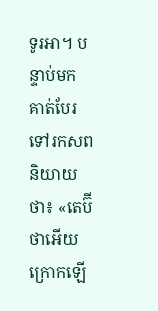ទូរអា។ បន្ទាប់មក គាត់បែរទៅរកសព និយាយថា៖ «តេប៊ីថាអើយ ក្រោកឡើ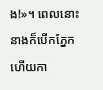ង!»។ ពេលនោះ នាងក៏បើកភ្នែក ហើយកា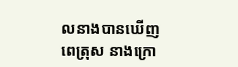លនាងបានឃើញពេត្រុស នាងក្រោ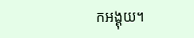កអង្គុយ។